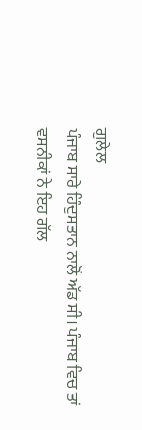ਗੁਲੇਲ
ਪੰਜਾਬ ਸਾਰੇ ਹਿੰਦੁਸਤਾਨ ਨਾਲੋਂ ਅੱਡ ਸੀ। ਪੰਜਾਬ ਵਿਚ ਤਾਂ ਵਸਨੀਕਾਂ ਨੇ ਇਹ ਗੱਲ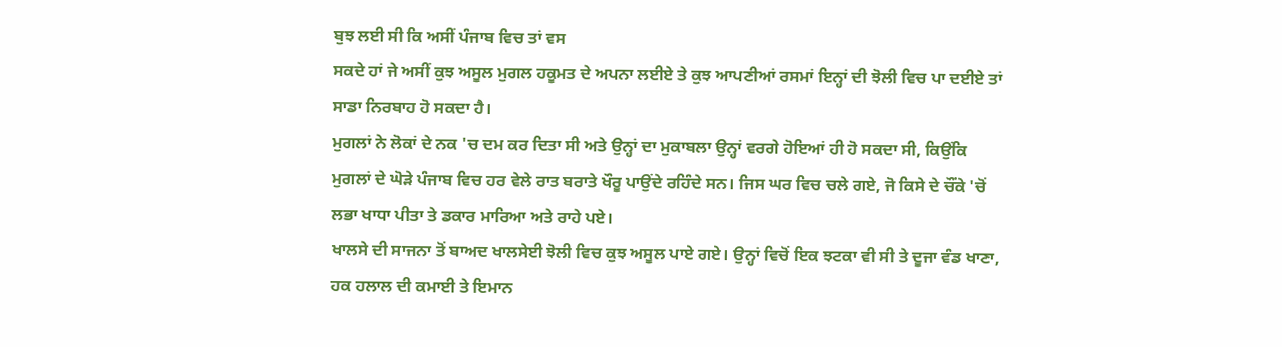ਬੁਝ ਲਈ ਸੀ ਕਿ ਅਸੀਂ ਪੰਜਾਬ ਵਿਚ ਤਾਂ ਵਸ
ਸਕਦੇ ਹਾਂ ਜੇ ਅਸੀਂ ਕੁਝ ਅਸੂਲ ਮੁਗਲ ਹਕੂਮਤ ਦੇ ਅਪਨਾ ਲਈਏ ਤੇ ਕੁਝ ਆਪਣੀਆਂ ਰਸਮਾਂ ਇਨ੍ਹਾਂ ਦੀ ਝੋਲੀ ਵਿਚ ਪਾ ਦਈਏ ਤਾਂ
ਸਾਡਾ ਨਿਰਬਾਹ ਹੋ ਸਕਦਾ ਹੈ।
ਮੁਗਲਾਂ ਨੇ ਲੋਕਾਂ ਦੇ ਨਕ 'ਚ ਦਮ ਕਰ ਦਿਤਾ ਸੀ ਅਤੇ ਉਨ੍ਹਾਂ ਦਾ ਮੁਕਾਬਲਾ ਉਨ੍ਹਾਂ ਵਰਗੇ ਹੋਇਆਂ ਹੀ ਹੋ ਸਕਦਾ ਸੀ, ਕਿਉਂਕਿ
ਮੁਗਲਾਂ ਦੇ ਘੋੜੇ ਪੰਜਾਬ ਵਿਚ ਹਰ ਵੇਲੇ ਰਾਤ ਬਰਾਤੇ ਖੌਰੂ ਪਾਉਂਦੇ ਰਹਿੰਦੇ ਸਨ। ਜਿਸ ਘਰ ਵਿਚ ਚਲੇ ਗਏ, ਜੋ ਕਿਸੇ ਦੇ ਚੌਂਕੇ 'ਚੋਂ
ਲਭਾ ਖਾਧਾ ਪੀਤਾ ਤੇ ਡਕਾਰ ਮਾਰਿਆ ਅਤੇ ਰਾਹੇ ਪਏ।
ਖਾਲਸੇ ਦੀ ਸਾਜਨਾ ਤੋਂ ਬਾਅਦ ਖਾਲਸੇਈ ਝੋਲੀ ਵਿਚ ਕੁਝ ਅਸੂਲ ਪਾਏ ਗਏ। ਉਨ੍ਹਾਂ ਵਿਚੋਂ ਇਕ ਝਟਕਾ ਵੀ ਸੀ ਤੇ ਦੂਜਾ ਵੰਡ ਖਾਣਾ,
ਹਕ ਹਲਾਲ ਦੀ ਕਮਾਈ ਤੇ ਇਮਾਨ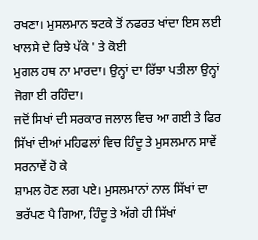ਰਖਣਾ। ਮੁਸਲਮਾਨ ਝਟਕੇ ਤੋਂ ਨਫਰਤ ਖਾਂਦਾ ਇਸ ਲਈ ਖਾਲਸੇ ਦੇ ਰਿਝੇ ਪੱਕੇ ' ਤੇ ਕੋਈ
ਮੁਗਲ ਹਥ ਨਾ ਮਾਰਦਾ। ਉਨ੍ਹਾਂ ਦਾ ਰਿੱਝਾ ਪਤੀਲਾ ਉਨ੍ਹਾਂ ਜੋਗਾ ਈ ਰਹਿੰਦਾ।
ਜਦੋਂ ਸਿਖਾਂ ਦੀ ਸਰਕਾਰ ਜਲਾਲ ਵਿਚ ਆ ਗਈ ਤੇ ਫਿਰ ਸਿੱਖਾਂ ਦੀਆਂ ਮਹਿਫਲਾਂ ਵਿਚ ਹਿੰਦੂ ਤੇ ਮੁਸਲਮਾਨ ਸਾਵੇਂ ਸਰਨਾਵੇਂ ਹੋ ਕੇ
ਸ਼ਾਮਲ ਹੋਣ ਲਗ ਪਏ। ਮੁਸਲਮਾਨਾਂ ਨਾਲ ਸਿੱਖਾਂ ਦਾ ਭਰੱਪਣ ਪੈ ਗਿਆ, ਹਿੰਦੂ ਤੇ ਅੱਗੇ ਹੀ ਸਿੱਖਾਂ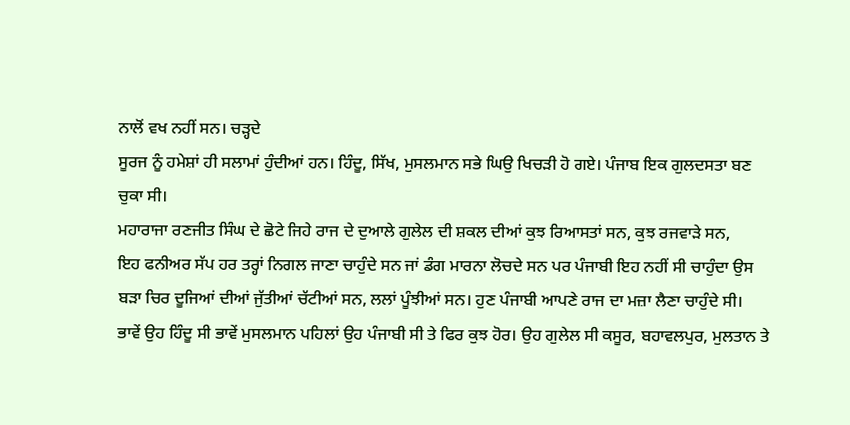ਨਾਲੋਂ ਵਖ ਨਹੀਂ ਸਨ। ਚੜ੍ਹਦੇ
ਸੂਰਜ ਨੂੰ ਹਮੇਸ਼ਾਂ ਹੀ ਸਲਾਮਾਂ ਹੁੰਦੀਆਂ ਹਨ। ਹਿੰਦੂ, ਸਿੱਖ, ਮੁਸਲਮਾਨ ਸਭੇ ਘਿਉ ਖਿਚੜੀ ਹੋ ਗਏ। ਪੰਜਾਬ ਇਕ ਗੁਲਦਸਤਾ ਬਣ
ਚੁਕਾ ਸੀ।
ਮਹਾਰਾਜਾ ਰਣਜੀਤ ਸਿੰਘ ਦੇ ਛੋਟੇ ਜਿਹੇ ਰਾਜ ਦੇ ਦੁਆਲੇ ਗੁਲੇਲ ਦੀ ਸ਼ਕਲ ਦੀਆਂ ਕੁਝ ਰਿਆਸਤਾਂ ਸਨ, ਕੁਝ ਰਜਵਾੜੇ ਸਨ,
ਇਹ ਫਨੀਅਰ ਸੱਪ ਹਰ ਤਰ੍ਹਾਂ ਨਿਗਲ ਜਾਣਾ ਚਾਹੁੰਦੇ ਸਨ ਜਾਂ ਡੰਗ ਮਾਰਨਾ ਲੋਚਦੇ ਸਨ ਪਰ ਪੰਜਾਬੀ ਇਹ ਨਹੀਂ ਸੀ ਚਾਹੁੰਦਾ ਉਸ
ਬੜਾ ਚਿਰ ਦੂਜਿਆਂ ਦੀਆਂ ਜੁੱਤੀਆਂ ਚੱਟੀਆਂ ਸਨ, ਲਲਾਂ ਪੂੰਝੀਆਂ ਸਨ। ਹੁਣ ਪੰਜਾਬੀ ਆਪਣੇ ਰਾਜ ਦਾ ਮਜ਼ਾ ਲੈਣਾ ਚਾਹੁੰਦੇ ਸੀ।
ਭਾਵੇਂ ਉਹ ਹਿੰਦੂ ਸੀ ਭਾਵੇਂ ਮੁਸਲਮਾਨ ਪਹਿਲਾਂ ਉਹ ਪੰਜਾਬੀ ਸੀ ਤੇ ਫਿਰ ਕੁਝ ਹੋਰ। ਉਹ ਗੁਲੇਲ ਸੀ ਕਸੂਰ, ਬਹਾਵਲਪੁਰ, ਮੁਲਤਾਨ ਤੇ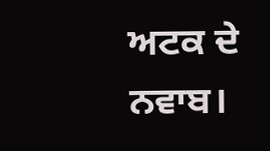ਅਟਕ ਦੇ ਨਵਾਬ।